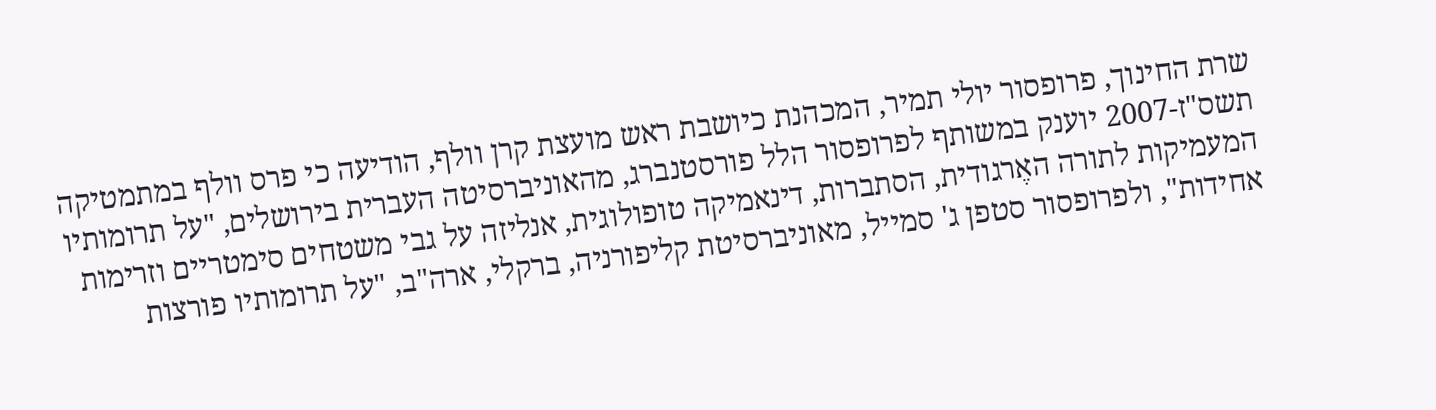שרת החינוך, פרופסור יולי תמיר, המכהנת כיושבת ראש מועצת קרן וולף, הודיעה כי פרס וולף במתמטיקה תשס"ז-2007 יוענק במשותף לפרופסור הלל פורסטנברג, מהאוניברסיטה העברית בירושלים, "על תרומותיו המעמיקות לתורה האֶרגודית, הסתברות, דינאמיקה טופולוגית, אנליזה על גבי משטחים סימטריים וזרימות אחידות", ולפרופסור סטפן ג' סמייל, מאוניברסיטת קליפורניה, ברקלי, ארה"ב, "על תרומותיו פורצות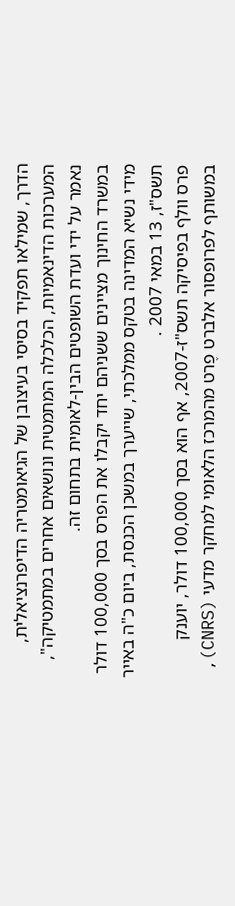הדרך, שמילאו תפקיד בסיסי בעיצובן של הגיאומטריה הדיפרנציאלית, המערכות הדינאמיות, הכלכלה המתמטית ונושאים אחרים במתמטיקה", נאמר על ידי ועדת השופטים הבין-לאומית בתחום זה.
במשרד החינוך מציינים ששניהם יחד יקבלו את הפרס בסך 100,000 דולר מידי נשיא המדינה בטקס ממלכתי, שייערך במשכן הכנסת, ביום כ"ה באייר תשס"ז, 13 במאי 2007 .
פרס וולף בפיסיקה תשס"ז-2007, אף הוא בסך 100,000 דולר, יוענק במשותף לפרופסור אלברט פֶרט מהמרכז הלאומי למחקר מדעי (CNRS),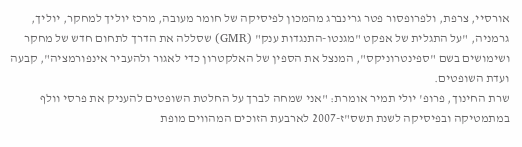אורסיי, צרפת, ולפרופסור פטר גרינברג מהמכון לפיסיקה של חומר מעובה, מרכז יוליך למחקר, יוליך, גרמניה, "על התגלית של אפקט "מגנטו-התנגדות ענק" (GMR) שסללה את הדרך לתחום חדש של מחקר ושימושים בשם "ספינטרוניקס", המנצל את הספין של האלקטרון כדי לאגור ולהעביר אינפורמציה", קבעה ועדת השופטים.
שרת החינוך, פרופ' יולי תמיר אומרת: "אני שמחה לברך על החלטת השופטים להעניק את פרסי וולף במתמטיקה ובפיסיקה לשנת תשס"ז-2007 לארבעת הזוכים המהווים מופת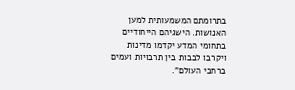בתרומתם המשמעותית למען האנושות. הישגיהם הייחודיים בתחומי המדע יקדמו מדינות ויקרבו לבבות בין תרבויות ועמים ברחבי העולם".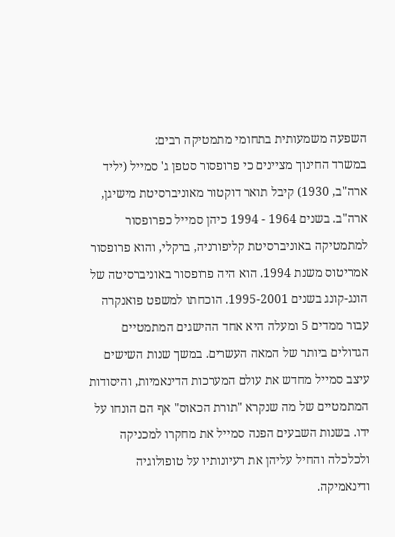השפעה משמעותית בתחומי מתמטיקה רבים:
במשרד החינוך מציינים כי פרופסור סטפן ג' סמייל (יליד ארה"ב, 1930) קיבל תואר דוקטור מאוניברסיטת מישיגן, ארה"ב. בשנים 1964 - 1994 כיהן סמייל כפרופסור למתמטיקה באוניברסיטת קליפורניה, ברקלי, והוא פרופסור אמריטוס משנת 1994. הוא היה פרופסור באוניברסיטה של הונג-קונג בשנים 1995-2001. הוכחתו למשפט פואנקרה עבור ממדים 5 ומעלה היא אחד ההישגים המתמטיים הגדולים ביותר של המאה העשרים. במשך שנות השישים עיצב סמייל מחדש את עולם המערכות הדינאמיות, והיסודות המתמטיים של מה שנקרא "תורת הכאוס" אף הם הונחו על ידו. בשנות השבעים הפנה סמייל את מחקרו למכניקה ולכלכלה והחיל עליהן את רעיונותיו על טופולוגיה ודינאמיקה.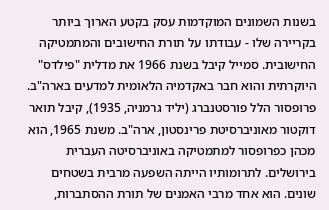בשנות השמונים המוקדמות עסק בקטע הארוך ביותר בקריירה שלו - עבודתו על תורת החישובים והמתמטיקה החישובית. סמייל קיבל בשנת 1966 את מדלית "פילדס" היוקרתית והוא חבר באקדמיה הלאומית למדעים בארה"ב.
פרופסור הלל פורסטנברג (יליד גרמניה, 1935), קיבל תואר דוקטור מאוניברסיטת פרינסטון, ארה"ב. משנת 1965, הוא מכהן כפרופסור למתמטיקה באוניברסיטה העברית בירושלים. לתרומותיו הייתה השפעה מרבית בשטחים שונים. הוא אחד מרבי האמנים של תורת ההסתברות,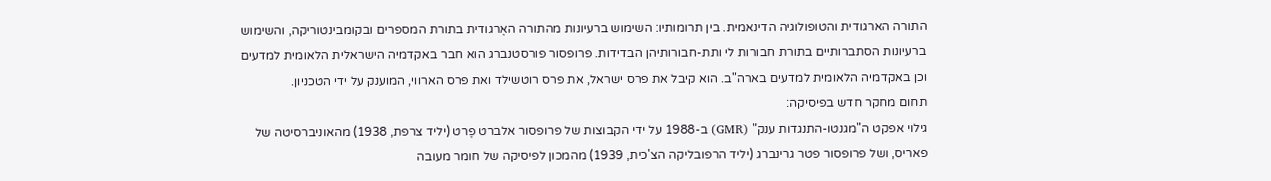התורה הארגודית והטופולוגיה הדינאמית. בין תרומותיו: השימוש ברעיונות מהתורה האֶרגודית בתורת המספרים ובקומבינטוריקה, והשימוש ברעיונות הסתברותיים בתורת חבורות לי ותת-חבורותיהן הבדידות. פרופסור פורסטנברג הוא חבר באקדמיה הישראלית הלאומית למדעים וכן באקדמיה הלאומית למדעים בארה"ב. הוא קיבל את פרס ישראל, את פרס רוטשילד ואת פרס הארווי, המוענק על ידי הטכניון.
תחום מחקר חדש בפיסיקה:
גילוי אפקט ה"מגנטו-התנגדות ענק" (GMR) ב-1988 על ידי הקבוצות של פרופסור אלברט פֶרט (יליד צרפת, 1938) מהאוניברסיטה של פאריס, ושל פרופסור פטר גרינברג (יליד הרפובליקה הצ'כית, 1939) מהמכון לפיסיקה של חומר מעובה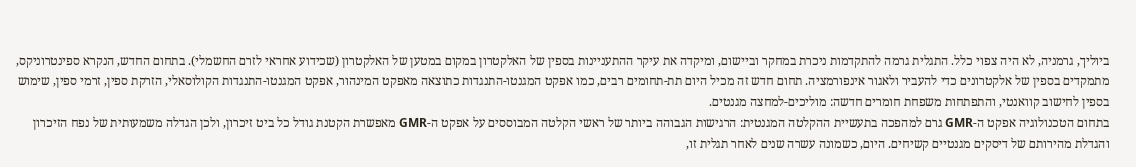ביוליך, גרמניה, לא היה צפוי כלל. התגלית גרמה להתקדמות ניכרת במחקר וביישום, ומיקדה את עיקר ההתעניינות בספין של האלקטרון במקום במטען של האלקטרון (שכידוע אחראי לזרם החשמלי). בתחום החדש, הנקרא ספינטרוניקס, מתמקדים בספין של אלקטרונים כדי להעביר ולאגור אינפורמציה. תחום חדש זה מכיל היום תת-תחומים רבים, כמו אפקט המגנטו-התנגדות כתוצאה מאפקט המינהור, אפקט המגנטו-התנגדות הקולוסאלי, הזרקת ספין, זרמי ספין, שימוש בספין לחישוב קוואנטי, והתפתחות משפחת חומרים חדשה: מוליכים-למחצה מגנטים.
בתחום הטכנולוגיה אפקט ה-GMR גרם למהפכה בתעשיית ההקלטה המגנטית: הרגישות הגבוהה ביותר של ראשי הקלטה המבוססים על אפקט ה-GMR מאפשרת הקטנת גודל כל ביט זיכרון, ולכן הגדלה משמעותית של נפח הזיכרון והגדלת מהירותם של דיסקים מגנטיים קשיחים. היום, כשמונה עשרה שנים לאחר תגלית זו,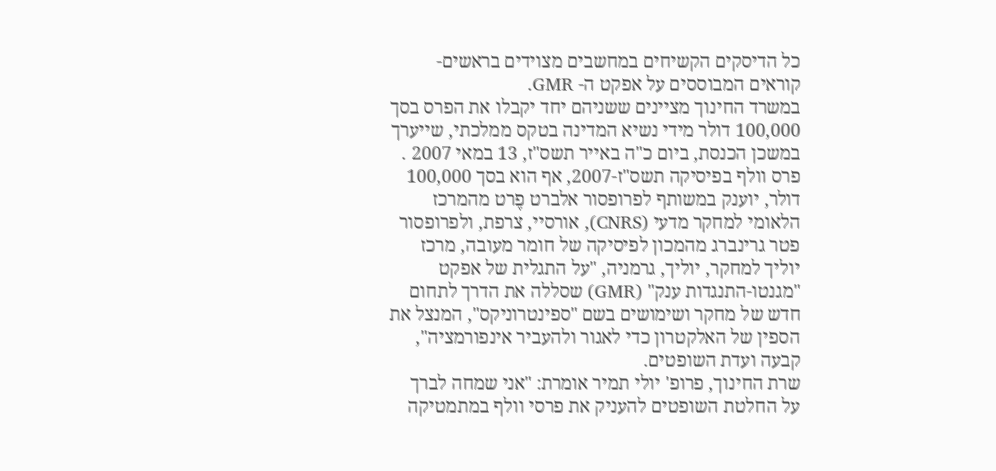כל הדיסקים הקשיחים במחשבים מצוידים בראשים-קוראים המבוססים על אפקט ה- GMR.
במשרד החינוך מציינים ששניהם יחד יקבלו את הפרס בסך 100,000 דולר מידי נשיא המדינה בטקס ממלכתי, שייערך במשכן הכנסת, ביום כ"ה באייר תשס"ז, 13 במאי 2007 .
פרס וולף בפיסיקה תשס"ז-2007, אף הוא בסך 100,000 דולר, יוענק במשותף לפרופסור אלברט פֶרט מהמרכז הלאומי למחקר מדעי (CNRS), אורסיי, צרפת, ולפרופסור פטר גרינברג מהמכון לפיסיקה של חומר מעובה, מרכז יוליך למחקר, יוליך, גרמניה, "על התגלית של אפקט "מגנטו-התנגדות ענק" (GMR) שסללה את הדרך לתחום חדש של מחקר ושימושים בשם "ספינטרוניקס", המנצל את הספין של האלקטרון כדי לאגור ולהעביר אינפורמציה", קבעה ועדת השופטים.
שרת החינוך, פרופ' יולי תמיר אומרת: "אני שמחה לברך על החלטת השופטים להעניק את פרסי וולף במתמטיקה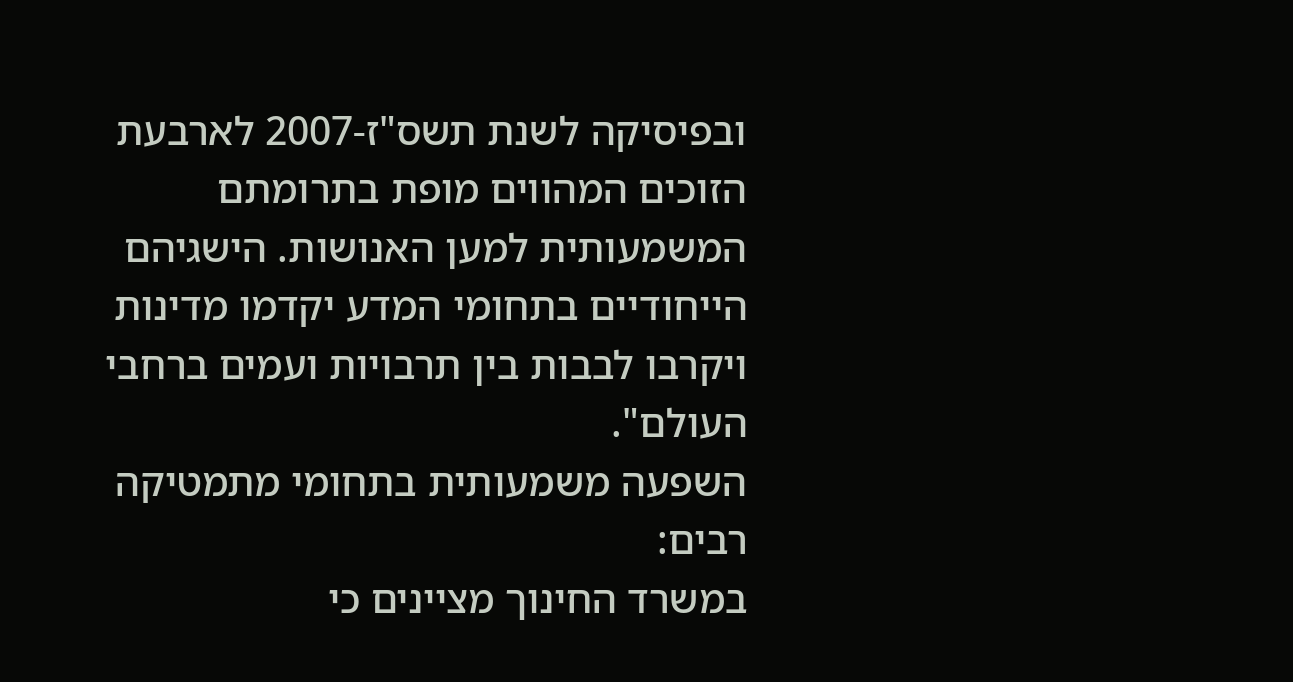ובפיסיקה לשנת תשס"ז-2007 לארבעת הזוכים המהווים מופת בתרומתם המשמעותית למען האנושות. הישגיהם הייחודיים בתחומי המדע יקדמו מדינות ויקרבו לבבות בין תרבויות ועמים ברחבי העולם".
השפעה משמעותית בתחומי מתמטיקה רבים:
במשרד החינוך מציינים כי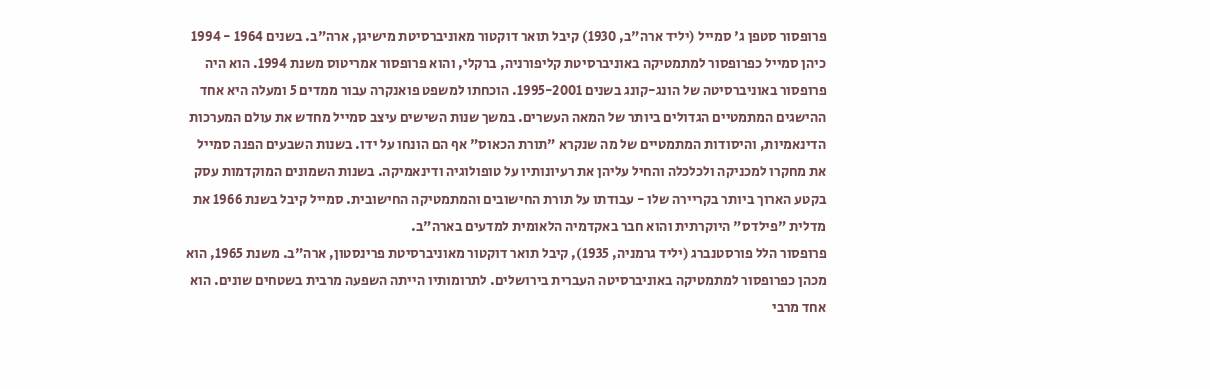פרופסור סטפן ג' סמייל (יליד ארה"ב, 1930) קיבל תואר דוקטור מאוניברסיטת מישיגן, ארה"ב. בשנים 1964 - 1994 כיהן סמייל כפרופסור למתמטיקה באוניברסיטת קליפורניה, ברקלי, והוא פרופסור אמריטוס משנת 1994. הוא היה פרופסור באוניברסיטה של הונג-קונג בשנים 1995-2001. הוכחתו למשפט פואנקרה עבור ממדים 5 ומעלה היא אחד ההישגים המתמטיים הגדולים ביותר של המאה העשרים. במשך שנות השישים עיצב סמייל מחדש את עולם המערכות הדינאמיות, והיסודות המתמטיים של מה שנקרא "תורת הכאוס" אף הם הונחו על ידו. בשנות השבעים הפנה סמייל את מחקרו למכניקה ולכלכלה והחיל עליהן את רעיונותיו על טופולוגיה ודינאמיקה. בשנות השמונים המוקדמות עסק בקטע הארוך ביותר בקריירה שלו - עבודתו על תורת החישובים והמתמטיקה החישובית. סמייל קיבל בשנת 1966 את מדלית "פילדס" היוקרתית והוא חבר באקדמיה הלאומית למדעים בארה"ב.
פרופסור הלל פורסטנברג (יליד גרמניה, 1935), קיבל תואר דוקטור מאוניברסיטת פרינסטון, ארה"ב. משנת 1965, הוא מכהן כפרופסור למתמטיקה באוניברסיטה העברית בירושלים. לתרומותיו הייתה השפעה מרבית בשטחים שונים. הוא אחד מרבי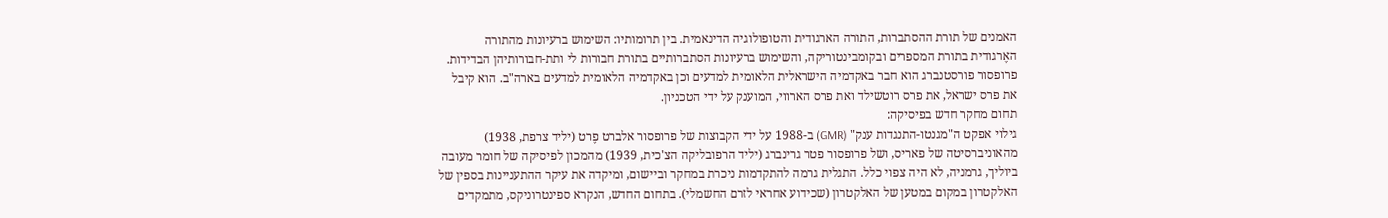האמנים של תורת ההסתברות, התורה הארגודית והטופולוגיה הדינאמית. בין תרומותיו: השימוש ברעיונות מהתורה האֶרגודית בתורת המספרים ובקומבינטוריקה, והשימוש ברעיונות הסתברותיים בתורת חבורות לי ותת-חבורותיהן הבדידות. פרופסור פורסטנברג הוא חבר באקדמיה הישראלית הלאומית למדעים וכן באקדמיה הלאומית למדעים בארה"ב. הוא קיבל את פרס ישראל, את פרס רוטשילד ואת פרס הארווי, המוענק על ידי הטכניון.
תחום מחקר חדש בפיסיקה:
גילוי אפקט ה"מגנטו-התנגדות ענק" (GMR) ב-1988 על ידי הקבוצות של פרופסור אלברט פֶרט (יליד צרפת, 1938) מהאוניברסיטה של פאריס, ושל פרופסור פטר גרינברג (יליד הרפובליקה הצ'כית, 1939) מהמכון לפיסיקה של חומר מעובה ביוליך, גרמניה, לא היה צפוי כלל. התגלית גרמה להתקדמות ניכרת במחקר וביישום, ומיקדה את עיקר ההתעניינות בספין של האלקטרון במקום במטען של האלקטרון (שכידוע אחראי לזרם החשמלי). בתחום החדש, הנקרא ספינטרוניקס, מתמקדים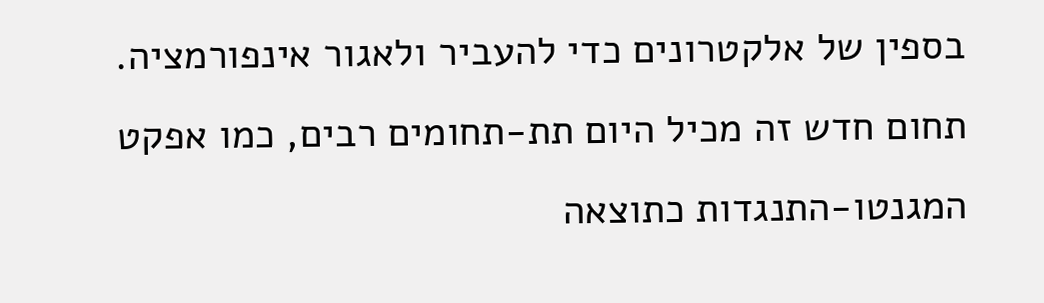בספין של אלקטרונים כדי להעביר ולאגור אינפורמציה. תחום חדש זה מכיל היום תת-תחומים רבים, כמו אפקט המגנטו-התנגדות כתוצאה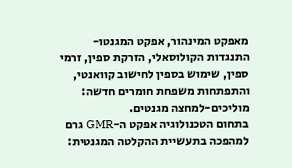מאפקט המינהור, אפקט המגנטו-התנגדות הקולוסאלי, הזרקת ספין, זרמי ספין, שימוש בספין לחישוב קוואנטי, והתפתחות משפחת חומרים חדשה: מוליכים-למחצה מגנטים.
בתחום הטכנולוגיה אפקט ה-GMR גרם למהפכה בתעשיית ההקלטה המגנטית: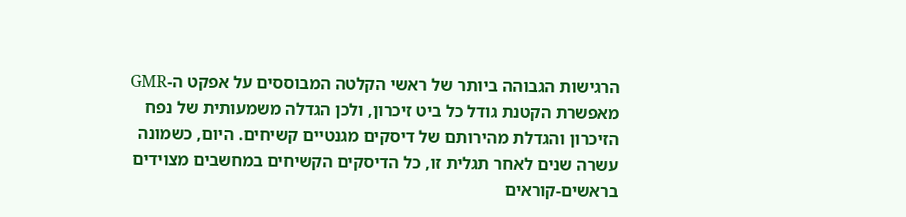הרגישות הגבוהה ביותר של ראשי הקלטה המבוססים על אפקט ה-GMR מאפשרת הקטנת גודל כל ביט זיכרון, ולכן הגדלה משמעותית של נפח הזיכרון והגדלת מהירותם של דיסקים מגנטיים קשיחים. היום, כשמונה עשרה שנים לאחר תגלית זו, כל הדיסקים הקשיחים במחשבים מצוידים בראשים-קוראים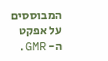המבוססים על אפקט ה- GMR.